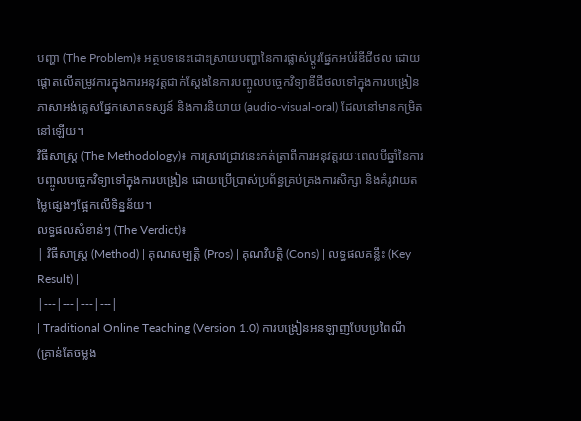បញ្ហា (The Problem)៖ អត្ថបទនេះដោះស្រាយបញ្ហានៃការផ្លាស់ប្តូរផ្នែកអប់រំឌីជីថល ដោយផ្តោតលើតម្រូវការក្នុងការអនុវត្តជាក់ស្តែងនៃការបញ្ចូលបច្ចេកវិទ្យាឌីជីថលទៅក្នុងការបង្រៀនភាសាអង់គ្លេសផ្នែកសោតទស្សន៍ និងការនិយាយ (audio-visual-oral) ដែលនៅមានកម្រិតនៅឡើយ។
វិធីសាស្ត្រ (The Methodology)៖ ការស្រាវជ្រាវនេះកត់ត្រាពីការអនុវត្តរយៈពេលបីឆ្នាំនៃការបញ្ចូលបច្ចេកវិទ្យាទៅក្នុងការបង្រៀន ដោយប្រើប្រាស់ប្រព័ន្ធគ្រប់គ្រងការសិក្សា និងគំរូវាយតម្លៃផ្សេងៗផ្អែកលើទិន្នន័យ។
លទ្ធផលសំខាន់ៗ (The Verdict)៖
| វិធីសាស្ត្រ (Method) | គុណសម្បត្តិ (Pros) | គុណវិបត្តិ (Cons) | លទ្ធផលគន្លឹះ (Key Result) |
|---|---|---|---|
| Traditional Online Teaching (Version 1.0) ការបង្រៀនអនឡាញបែបប្រពៃណី (គ្រាន់តែចម្លង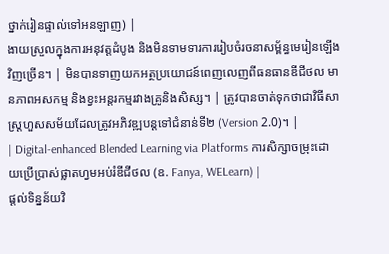ថ្នាក់រៀនផ្ទាល់ទៅអនឡាញ) |
ងាយស្រួលក្នុងការអនុវត្តដំបូង និងមិនទាមទារការរៀបចំរចនាសម្ព័ន្ធមេរៀនឡើងវិញច្រើន។ | មិនបានទាញយកអត្ថប្រយោជន៍ពេញលេញពីធនធានឌីជីថល មានភាពអសកម្ម និងខ្វះអន្តរកម្មរវាងគ្រូនិងសិស្ស។ | ត្រូវបានចាត់ទុកថាជាវិធីសាស្ត្រហួសសម័យដែលត្រូវអភិវឌ្ឍបន្តទៅជំនាន់ទី២ (Version 2.0)។ |
| Digital-enhanced Blended Learning via Platforms ការសិក្សាចម្រុះដោយប្រើប្រាស់ផ្លាតហ្វមអប់រំឌីជីថល (ឧ. Fanya, WELearn) |
ផ្តល់ទិន្នន័យវិ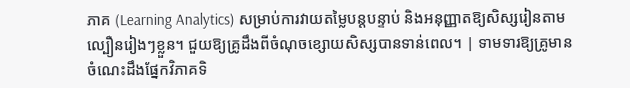ភាគ (Learning Analytics) សម្រាប់ការវាយតម្លៃបន្តបន្ទាប់ និងអនុញ្ញាតឱ្យសិស្សរៀនតាមល្បឿនរៀងៗខ្លួន។ ជួយឱ្យគ្រូដឹងពីចំណុចខ្សោយសិស្សបានទាន់ពេល។ | ទាមទារឱ្យគ្រូមានចំណេះដឹងផ្នែកវិភាគទិ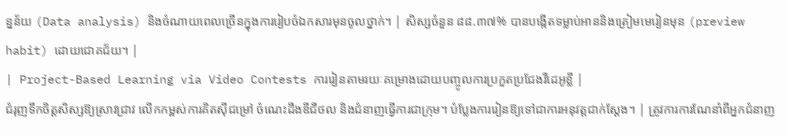ន្នន័យ (Data analysis) និងចំណាយពេលច្រើនក្នុងការរៀបចំឯកសារមុនចូលថ្នាក់។ | សិស្សចំនួន ៨៨.៣៧% បានបង្កើតទម្លាប់អាននិងត្រៀមមេរៀនមុន (preview habit) ដោយជោគជ័យ។ |
| Project-Based Learning via Video Contests ការរៀនតាមរយៈគម្រោងដោយបញ្ចូលការប្រកួតប្រជែងវីដេអូខ្លី |
ជំរុញទឹកចិត្តសិស្សឱ្យស្រាវជ្រាវ លើកកម្ពស់ការគិតស៊ីជម្រៅ ចំណេះដឹងឌីជីថល និងជំនាញធ្វើការជាក្រុម។ បំប្លែងការរៀនឱ្យទៅជាការអនុវត្តជាក់ស្តែង។ | ត្រូវការការណែនាំពីអ្នកជំនាញ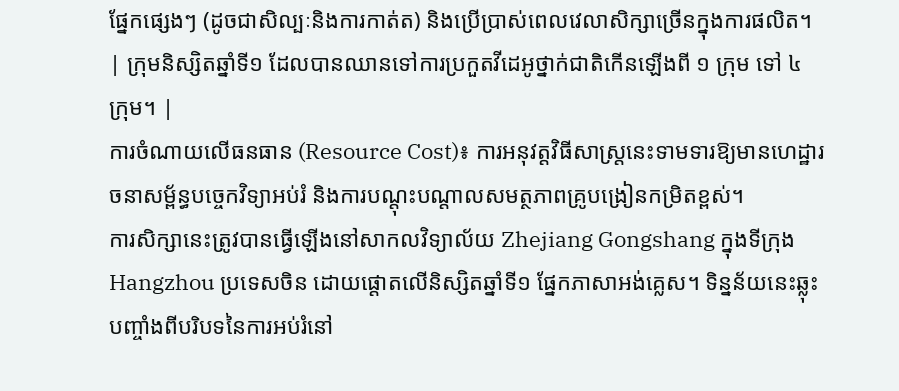ផ្នែកផ្សេងៗ (ដូចជាសិល្បៈនិងការកាត់ត) និងប្រើប្រាស់ពេលវេលាសិក្សាច្រើនក្នុងការផលិត។ | ក្រុមនិស្សិតឆ្នាំទី១ ដែលបានឈានទៅការប្រកួតវីដេអូថ្នាក់ជាតិកើនឡើងពី ១ ក្រុម ទៅ ៤ ក្រុម។ |
ការចំណាយលើធនធាន (Resource Cost)៖ ការអនុវត្តវិធីសាស្ត្រនេះទាមទារឱ្យមានហេដ្ឋារចនាសម្ព័ន្ធបច្ចេកវិទ្យាអប់រំ និងការបណ្តុះបណ្តាលសមត្ថភាពគ្រូបង្រៀនកម្រិតខ្ពស់។
ការសិក្សានេះត្រូវបានធ្វើឡើងនៅសាកលវិទ្យាល័យ Zhejiang Gongshang ក្នុងទីក្រុង Hangzhou ប្រទេសចិន ដោយផ្តោតលើនិស្សិតឆ្នាំទី១ ផ្នែកភាសាអង់គ្លេស។ ទិន្នន័យនេះឆ្លុះបញ្ចាំងពីបរិបទនៃការអប់រំនៅ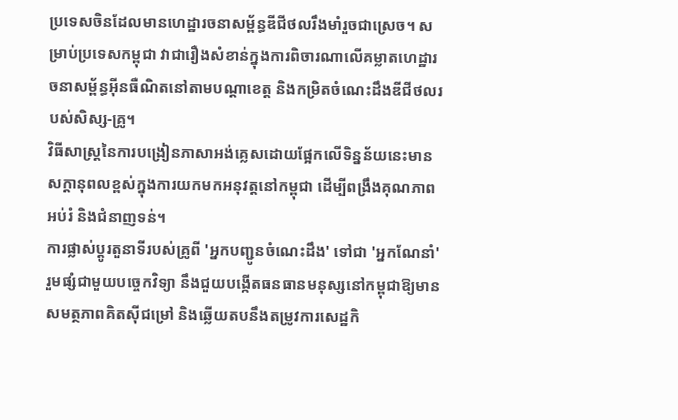ប្រទេសចិនដែលមានហេដ្ឋារចនាសម្ព័ន្ធឌីជីថលរឹងមាំរួចជាស្រេច។ សម្រាប់ប្រទេសកម្ពុជា វាជារឿងសំខាន់ក្នុងការពិចារណាលើគម្លាតហេដ្ឋារចនាសម្ព័ន្ធអ៊ីនធឺណិតនៅតាមបណ្តាខេត្ត និងកម្រិតចំណេះដឹងឌីជីថលរបស់សិស្ស-គ្រូ។
វិធីសាស្ត្រនៃការបង្រៀនភាសាអង់គ្លេសដោយផ្អែកលើទិន្នន័យនេះមានសក្តានុពលខ្ពស់ក្នុងការយកមកអនុវត្តនៅកម្ពុជា ដើម្បីពង្រឹងគុណភាពអប់រំ និងជំនាញទន់។
ការផ្លាស់ប្តូរតួនាទីរបស់គ្រូពី 'អ្នកបញ្ជូនចំណេះដឹង' ទៅជា 'អ្នកណែនាំ' រួមផ្សំជាមួយបច្ចេកវិទ្យា នឹងជួយបង្កើតធនធានមនុស្សនៅកម្ពុជាឱ្យមានសមត្ថភាពគិតស៊ីជម្រៅ និងឆ្លើយតបនឹងតម្រូវការសេដ្ឋកិ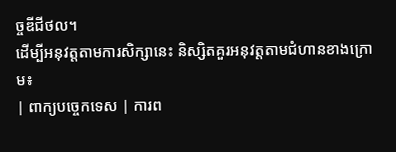ច្ចឌីជីថល។
ដើម្បីអនុវត្តតាមការសិក្សានេះ និស្សិតគួរអនុវត្តតាមជំហានខាងក្រោម៖
| ពាក្យបច្ចេកទេស | ការព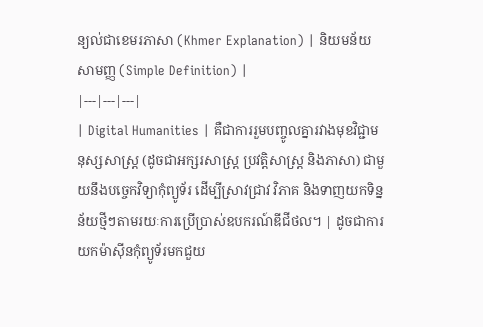ន្យល់ជាខេមរភាសា (Khmer Explanation) | និយមន័យសាមញ្ញ (Simple Definition) |
|---|---|---|
| Digital Humanities | គឺជាការរួមបញ្ចូលគ្នារវាងមុខវិជ្ជាមនុស្សសាស្ត្រ (ដូចជាអក្សរសាស្ត្រ ប្រវត្តិសាស្ត្រ និងភាសា) ជាមួយនឹងបច្ចេកវិទ្យាកុំព្យូទ័រ ដើម្បីស្រាវជ្រាវ វិភាគ និងទាញយកទិន្នន័យថ្មីៗតាមរយៈការប្រើប្រាស់ឧបករណ៍ឌីជីថល។ | ដូចជាការយកម៉ាស៊ីនកុំព្យូទ័រមកជួយ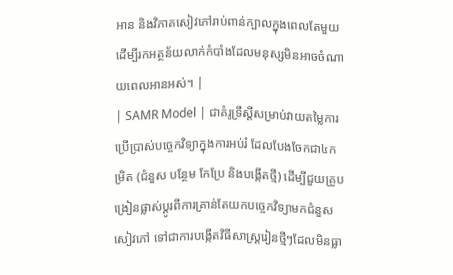អាន និងវិភាគសៀវភៅរាប់ពាន់ក្បាលក្នុងពេលតែមួយ ដើម្បីរកអត្ថន័យលាក់កំបាំងដែលមនុស្សមិនអាចចំណាយពេលអានអស់។ |
| SAMR Model | ជាគំរូទ្រឹស្តីសម្រាប់វាយតម្លៃការប្រើប្រាស់បច្ចេកវិទ្យាក្នុងការអប់រំ ដែលបែងចែកជា៤កម្រិត (ជំនួស បន្ថែម កែប្រែ និងបង្កើតថ្មី) ដើម្បីជួយគ្រូបង្រៀនផ្លាស់ប្តូរពីការគ្រាន់តែយកបច្ចេកវិទ្យាមកជំនួសសៀវភៅ ទៅជាការបង្កើតវិធីសាស្ត្ររៀនថ្មីៗដែលមិនធ្លា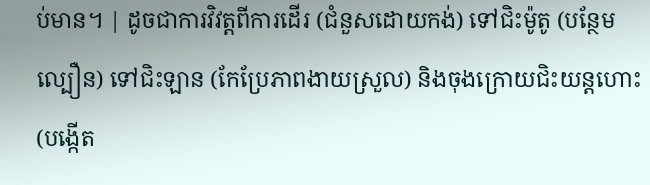ប់មាន។ | ដូចជាការវិវត្តពីការដើរ (ជំនួសដោយកង់) ទៅជិះម៉ូតូ (បន្ថែមល្បឿន) ទៅជិះឡាន (កែប្រែភាពងាយស្រួល) និងចុងក្រោយជិះយន្តហោះ (បង្កើត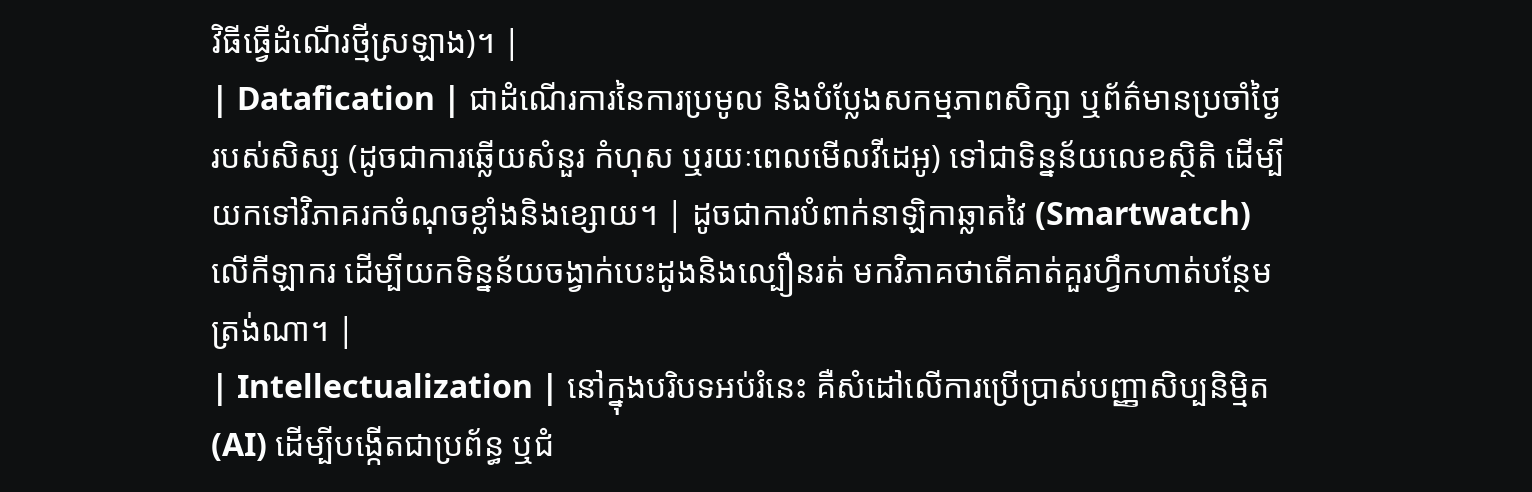វិធីធ្វើដំណើរថ្មីស្រឡាង)។ |
| Datafication | ជាដំណើរការនៃការប្រមូល និងបំប្លែងសកម្មភាពសិក្សា ឬព័ត៌មានប្រចាំថ្ងៃរបស់សិស្ស (ដូចជាការឆ្លើយសំនួរ កំហុស ឬរយៈពេលមើលវីដេអូ) ទៅជាទិន្នន័យលេខស្ថិតិ ដើម្បីយកទៅវិភាគរកចំណុចខ្លាំងនិងខ្សោយ។ | ដូចជាការបំពាក់នាឡិកាឆ្លាតវៃ (Smartwatch) លើកីឡាករ ដើម្បីយកទិន្នន័យចង្វាក់បេះដូងនិងល្បឿនរត់ មកវិភាគថាតើគាត់គួរហ្វឹកហាត់បន្ថែមត្រង់ណា។ |
| Intellectualization | នៅក្នុងបរិបទអប់រំនេះ គឺសំដៅលើការប្រើប្រាស់បញ្ញាសិប្បនិម្មិត (AI) ដើម្បីបង្កើតជាប្រព័ន្ធ ឬជំ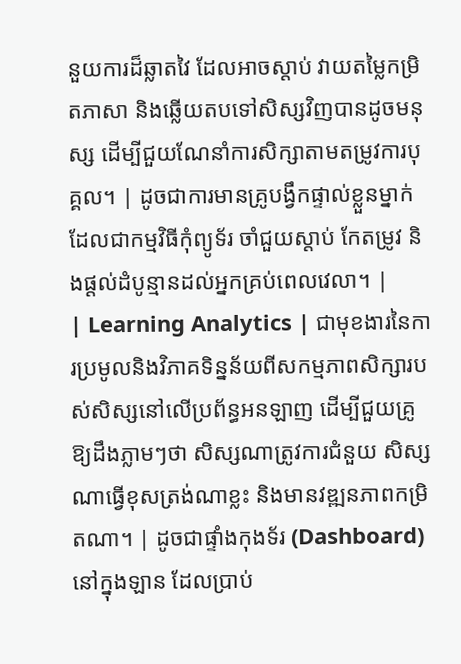នួយការដ៏ឆ្លាតវៃ ដែលអាចស្តាប់ វាយតម្លៃកម្រិតភាសា និងឆ្លើយតបទៅសិស្សវិញបានដូចមនុស្ស ដើម្បីជួយណែនាំការសិក្សាតាមតម្រូវការបុគ្គល។ | ដូចជាការមានគ្រូបង្វឹកផ្ទាល់ខ្លួនម្នាក់ដែលជាកម្មវិធីកុំព្យូទ័រ ចាំជួយស្តាប់ កែតម្រូវ និងផ្តល់ដំបូន្មានដល់អ្នកគ្រប់ពេលវេលា។ |
| Learning Analytics | ជាមុខងារនៃការប្រមូលនិងវិភាគទិន្នន័យពីសកម្មភាពសិក្សារបស់សិស្សនៅលើប្រព័ន្ធអនឡាញ ដើម្បីជួយគ្រូឱ្យដឹងភ្លាមៗថា សិស្សណាត្រូវការជំនួយ សិស្សណាធ្វើខុសត្រង់ណាខ្លះ និងមានវឌ្ឍនភាពកម្រិតណា។ | ដូចជាផ្ទាំងកុងទ័រ (Dashboard) នៅក្នុងឡាន ដែលប្រាប់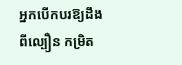អ្នកបើកបរឱ្យដឹងពីល្បឿន កម្រិត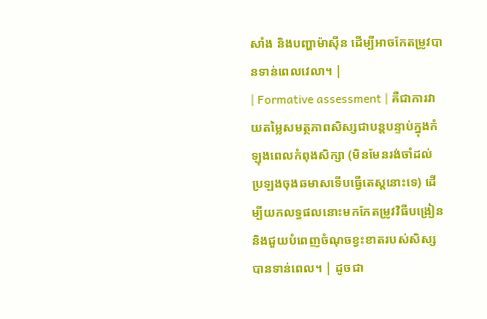សាំង និងបញ្ហាម៉ាស៊ីន ដើម្បីអាចកែតម្រូវបានទាន់ពេលវេលា។ |
| Formative assessment | គឺជាការវាយតម្លៃសមត្ថភាពសិស្សជាបន្តបន្ទាប់ក្នុងកំឡុងពេលកំពុងសិក្សា (មិនមែនរង់ចាំដល់ប្រឡងចុងឆមាសទើបធ្វើតេស្តនោះទេ) ដើម្បីយកលទ្ធផលនោះមកកែតម្រូវវិធីបង្រៀន និងជួយបំពេញចំណុចខ្វះខាតរបស់សិស្សបានទាន់ពេល។ | ដូចជា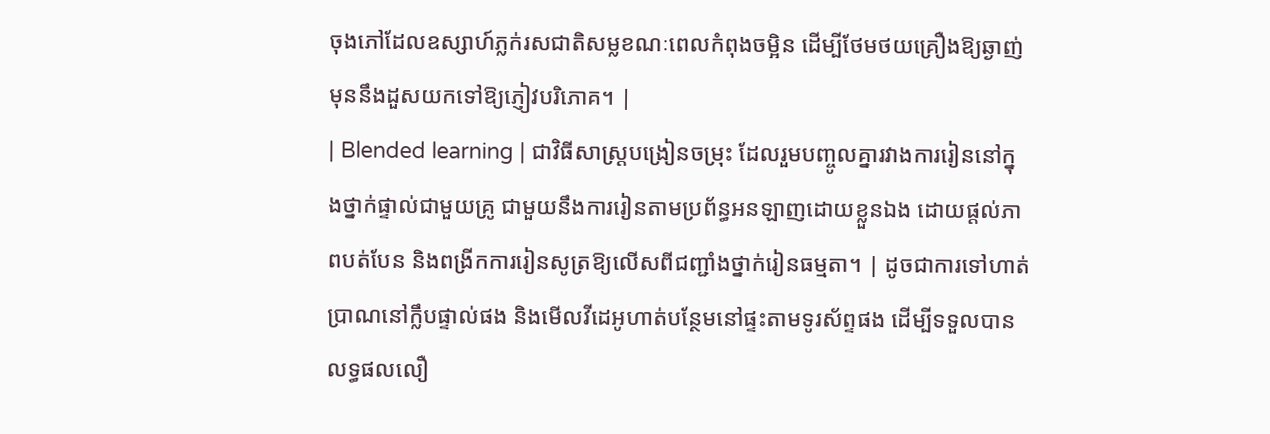ចុងភៅដែលឧស្សាហ៍ភ្លក់រសជាតិសម្លខណៈពេលកំពុងចម្អិន ដើម្បីថែមថយគ្រឿងឱ្យឆ្ងាញ់ មុននឹងដួសយកទៅឱ្យភ្ញៀវបរិភោគ។ |
| Blended learning | ជាវិធីសាស្ត្របង្រៀនចម្រុះ ដែលរួមបញ្ចូលគ្នារវាងការរៀននៅក្នុងថ្នាក់ផ្ទាល់ជាមួយគ្រូ ជាមួយនឹងការរៀនតាមប្រព័ន្ធអនឡាញដោយខ្លួនឯង ដោយផ្តល់ភាពបត់បែន និងពង្រីកការរៀនសូត្រឱ្យលើសពីជញ្ជាំងថ្នាក់រៀនធម្មតា។ | ដូចជាការទៅហាត់ប្រាណនៅក្លឹបផ្ទាល់ផង និងមើលវីដេអូហាត់បន្ថែមនៅផ្ទះតាមទូរស័ព្ទផង ដើម្បីទទួលបានលទ្ធផលលឿ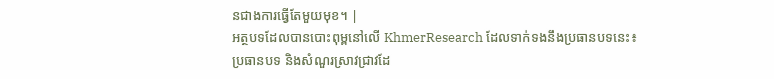នជាងការធ្វើតែមួយមុខ។ |
អត្ថបទដែលបានបោះពុម្ពនៅលើ KhmerResearch ដែលទាក់ទងនឹងប្រធានបទនេះ៖
ប្រធានបទ និងសំណួរស្រាវជ្រាវដែ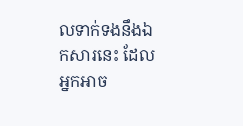លទាក់ទងនឹងឯកសារនេះ ដែលអ្នកអាច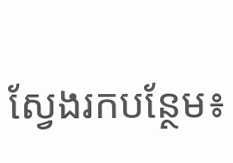ស្វែងរកបន្ថែម៖